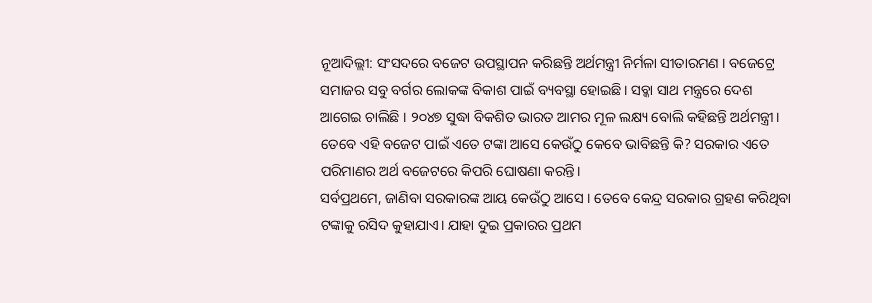ନୂଆଦିଲ୍ଲୀ: ସଂସଦରେ ବଜେଟ ଉପସ୍ଥାପନ କରିଛନ୍ତି ଅର୍ଥମନ୍ତ୍ରୀ ନିର୍ମଳା ସୀତାରମଣ । ବଜେଟ୍ରେ ସମାଜର ସବୁ ବର୍ଗର ଲୋକଙ୍କ ବିକାଶ ପାଇଁ ବ୍ୟବସ୍ଥା ହୋଇଛି। ସବ୍କା ସାଥ ମନ୍ତ୍ରରେ ଦେଶ ଆଗେଇ ଚାଲିଛି । ୨୦୪୭ ସୁଦ୍ଧା ବିକଶିତ ଭାରତ ଆମର ମୂଳ ଲକ୍ଷ୍ୟ ବୋଲି କହିଛନ୍ତି ଅର୍ଥମନ୍ତ୍ରୀ। ତେବେ ଏହି ବଜେଟ ପାଇଁ ଏତେ ଟଙ୍କା ଆସେ କେଉଁଠୁ କେବେ ଭାବିଛନ୍ତି କି? ସରକାର ଏତେ ପରିମାଣର ଅର୍ଥ ବଜେଟରେ କିପରି ଘୋଷଣା କରନ୍ତି।
ସର୍ବପ୍ରଥମେ, ଜାଣିବା ସରକାରଙ୍କ ଆୟ କେଉଁଠୁ ଆସେ । ତେବେ କେନ୍ଦ୍ର ସରକାର ଗ୍ରହଣ କରିଥିବା ଟଙ୍କାକୁ ରସିଦ କୁହାଯାଏ। ଯାହା ଦୁଇ ପ୍ରକାରର ପ୍ରଥମ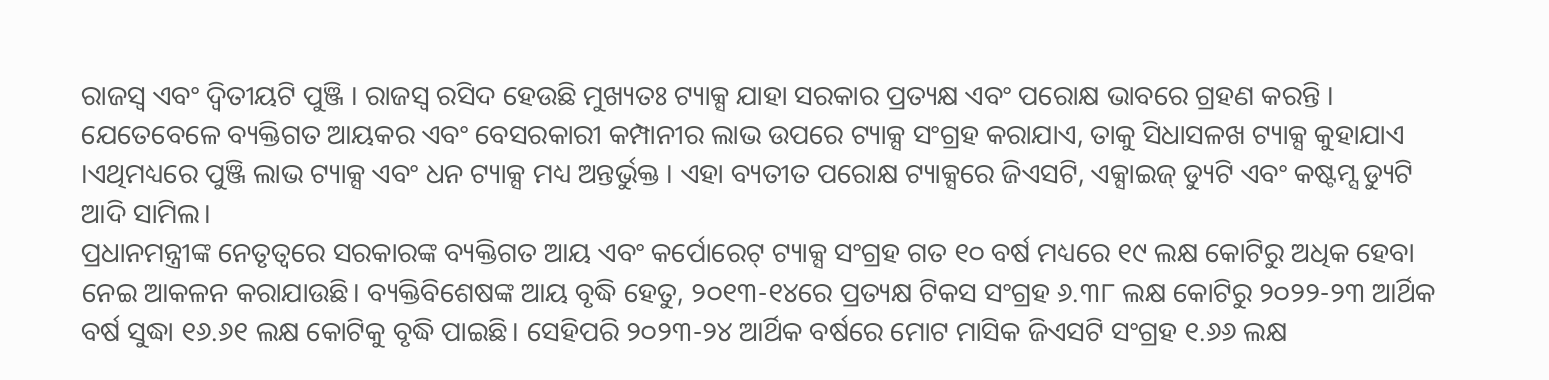ରାଜସ୍ୱ ଏବଂ ଦ୍ୱିତୀୟଟି ପୁଞ୍ଜି । ରାଜସ୍ୱ ରସିଦ ହେଉଛି ମୁଖ୍ୟତଃ ଟ୍ୟାକ୍ସ ଯାହା ସରକାର ପ୍ରତ୍ୟକ୍ଷ ଏବଂ ପରୋକ୍ଷ ଭାବରେ ଗ୍ରହଣ କରନ୍ତି । ଯେତେବେଳେ ବ୍ୟକ୍ତିଗତ ଆୟକର ଏବଂ ବେସରକାରୀ କମ୍ପାନୀର ଲାଭ ଉପରେ ଟ୍ୟାକ୍ସ ସଂଗ୍ରହ କରାଯାଏ, ତାକୁ ସିଧାସଳଖ ଟ୍ୟାକ୍ସ କୁହାଯାଏ ।ଏଥିମଧ୍ୟରେ ପୁଞ୍ଜି ଲାଭ ଟ୍ୟାକ୍ସ ଏବଂ ଧନ ଟ୍ୟାକ୍ସ ମଧ୍ୟ ଅନ୍ତର୍ଭୁକ୍ତ । ଏହା ବ୍ୟତୀତ ପରୋକ୍ଷ ଟ୍ୟାକ୍ସରେ ଜିଏସଟି, ଏକ୍ସାଇଜ୍ ଡ୍ୟୁଟି ଏବଂ କଷ୍ଟମ୍ସ ଡ୍ୟୁଟି ଆଦି ସାମିଲ।
ପ୍ରଧାନମନ୍ତ୍ରୀଙ୍କ ନେତୃତ୍ୱରେ ସରକାରଙ୍କ ବ୍ୟକ୍ତିଗତ ଆୟ ଏବଂ କର୍ପୋରେଟ୍ ଟ୍ୟାକ୍ସ ସଂଗ୍ରହ ଗତ ୧୦ ବର୍ଷ ମଧ୍ୟରେ ୧୯ ଲକ୍ଷ କୋଟିରୁ ଅଧିକ ହେବା ନେଇ ଆକଳନ କରାଯାଉଛି। ବ୍ୟକ୍ତିବିଶେଷଙ୍କ ଆୟ ବୃଦ୍ଧି ହେତୁ, ୨୦୧୩-୧୪ରେ ପ୍ରତ୍ୟକ୍ଷ ଟିକସ ସଂଗ୍ରହ ୬.୩୮ ଲକ୍ଷ କୋଟିରୁ ୨୦୨୨-୨୩ ଆର୍ଥିକ ବର୍ଷ ସୁଦ୍ଧା ୧୬.୬୧ ଲକ୍ଷ କୋଟିକୁ ବୃଦ୍ଧି ପାଇଛି। ସେହିପରି ୨୦୨୩-୨୪ ଆର୍ଥିକ ବର୍ଷରେ ମୋଟ ମାସିକ ଜିଏସଟି ସଂଗ୍ରହ ୧.୬୬ ଲକ୍ଷ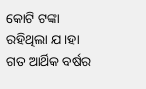କୋଟି ଟଙ୍କା ରହିଥିଲା ଯ।ହା ଗତ ଆର୍ଥିକ ବର୍ଷର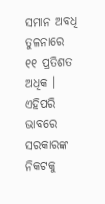ସମାନ ଅବଧି ତୁଳନାରେ ୧୧ ପ୍ରତିଶତ ଅଧିକ । ଏହିପରି ଭାବରେ ସରକାରଙ୍କ ନିକଟକୁ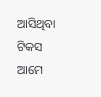ଆସିଥିବା ଟିକସ ଆମେ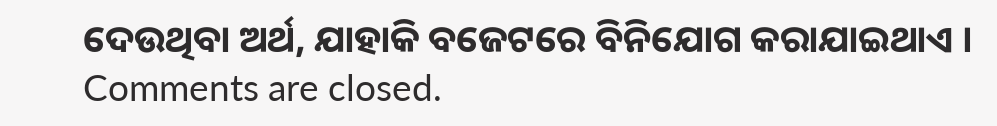ଦେଉଥିବା ଅର୍ଥ, ଯାହାକି ବଜେଟରେ ବିନିଯୋଗ କରାଯାଇଥାଏ ।
Comments are closed.